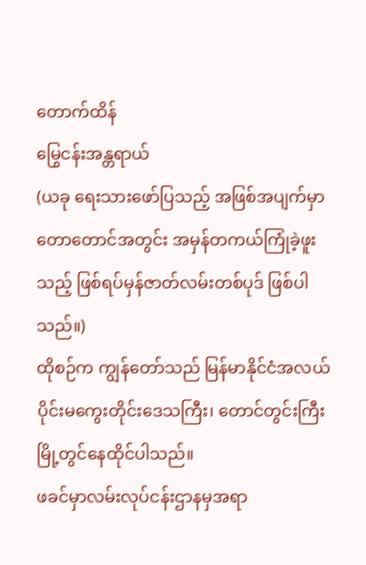တောက်ထိန်
မြွေငန်းအန္တရာယ်
(ယခု ရေးသားဖော်ပြသည့် အဖြစ်အပျက်မှာ တောတောင်အတွင်း အမှန်တကယ်ကြုံခဲ့ဖူးသည့် ဖြစ်ရပ်မှန်ဇာတ်လမ်းတစ်ပုဒ် ဖြစ်ပါသည်။)
ထိုစဉ်က ကျွန်တော်သည် မြန်မာနိုင်ငံအလယ်ပိုင်းမကွေးတိုင်းဒေသကြီး၊ တောင်တွင်းကြီးမြို့တွင်နေထိုင်ပါသည်။
ဖခင်မှာလမ်းလုပ်ငန်းဌာနမှအရာ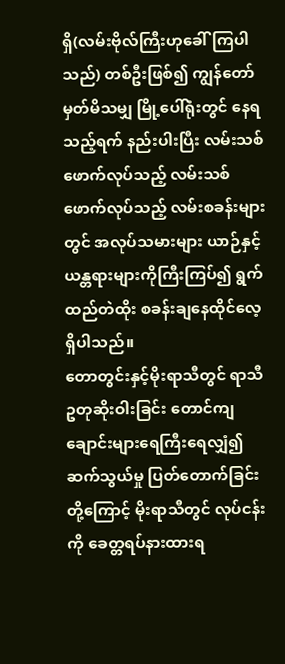ရှိ(လမ်းဗိုလ်ကြီးဟုခေါ်ကြပါသည်) တစ်ဦးဖြစ်၍ ကျွန်တော်မှတ်မိသမျှ မြို့ပေါ်ရုံးတွင် နေရသည့်ရက် နည်းပါးပြီး လမ်းသစ်ဖောက်လုပ်သည့် လမ်းသစ်ဖောက်လုပ်သည့် လမ်းစခန်းများတွင် အလုပ်သမားများ ယာဉ်နှင့် ယန္တရားများကိုကြီးကြပ်၍ ရွက်ထည်တဲထိုး စခန်းချနေထိုင်လေ့ရှိပါသည်။
တောတွင်းနှင့်မိုးရာသီတွင် ရာသီဥတုဆိုးဝါးခြင်း တောင်ကျချောင်းများရေကြီးရေလျှံ၍ ဆက်သွယ်မှု ပြတ်တောက်ခြင်းတို့ကြောင့် မိုးရာသီတွင် လုပ်ငန်းကို ခေတ္တရပ်နားထားရ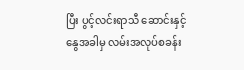ပြီး ပွင့်လင်းရာသီ ဆောင်းနှင့် နွေအခါမှ လမ်းအလုပ်စခန်း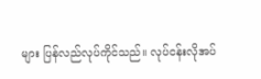များ ပြန်လည်လုပ်ကိုင်သည်။ လုပ်ငန်းလိုအပ်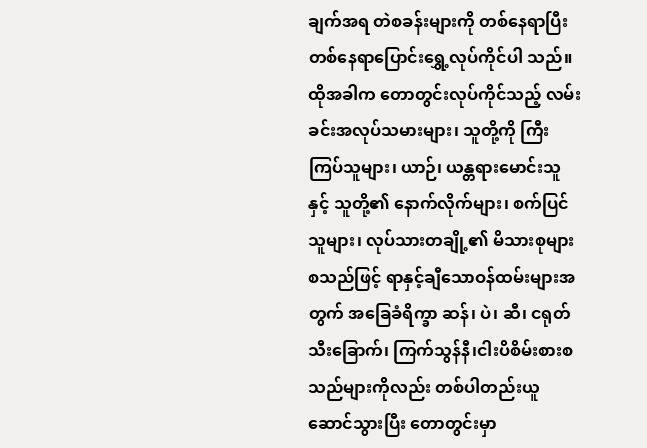ချက်အရ တဲစခန်းများကို တစ်နေရာပြီး တစ်နေရာပြောင်းရွှေ့လုပ်ကိုင်ပါ သည်။
ထိုအခါက တောတွင်းလုပ်ကိုင်သည့် လမ်းခင်းအလုပ်သမားများ၊ သူတို့ကို ကြီးကြပ်သူများ၊ ယာဉ်၊ ယန္တရားမောင်းသူနှင့် သူတို့၏ နောက်လိုက်များ၊ စက်ပြင်သူများ၊ လုပ်သားတချို့၏ မိသားစုများ စသည်ဖြင့် ရာနှင့်ချီသောဝန်ထမ်းများအတွက် အခြေခံရိက္ခာ ဆန်၊ ပဲ၊ ဆီ၊ ငရုတ်သီးခြောက်၊ ကြက်သွန်နီ၊ငါးပိစိမ်းစားစသည်များကိုလည်း တစ်ပါတည်းယူဆောင်သွားပြီး တောတွင်းမှာ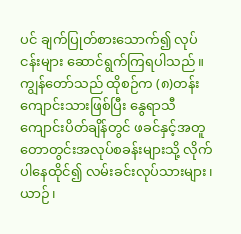ပင် ချက်ပြုတ်စားသောက်၍ လုပ်ငန်းများ ဆောင်ရွက်ကြရပါသည်။
ကျွန်တော်သည် ထိုစဉ်က (၈)တန်းကျောင်းသားဖြစ်ပြီး နွေရာသီ ကျောင်းပိတ်ချိန်တွင် ဖခင်နှင့်အတူတောတွင်းအလုပ်စခန်းများသို့ လိုက်ပါနေထိုင်၍ လမ်းခင်းလုပ်သားများ၊ ယာဉ်၊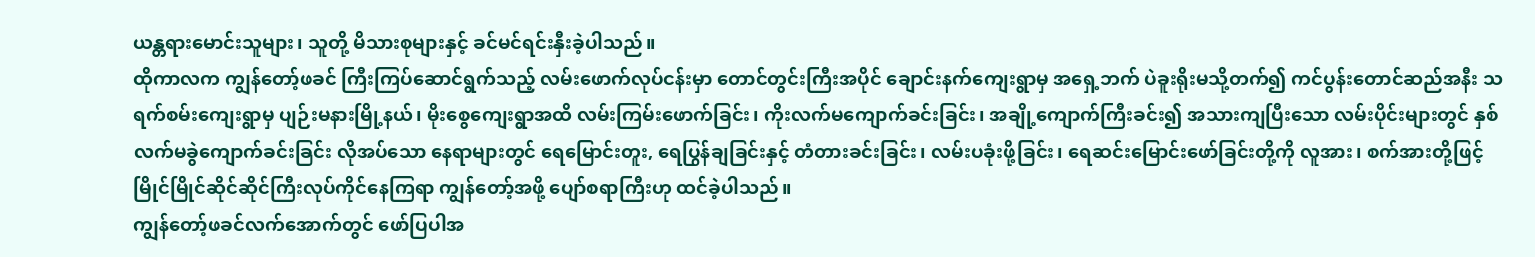ယန္တရားမောင်းသူများ၊ သူတို့ မိသားစုများနှင့် ခင်မင်ရင်းနှီးခဲ့ပါသည်။
ထိုကာလက ကျွန်တော့်ဖခင် ကြီးကြပ်ဆောင်ရွက်သည့် လမ်းဖောက်လုပ်ငန်းမှာ တောင်တွင်းကြီးအပိုင် ချောင်းနက်ကျေးရွာမှ အရှေ့ဘက် ပဲခူးရိုးမသို့တက်၍ ကင်ပွန်းတောင်ဆည်အနီး သရက်စမ်းကျေးရွာမှ ပျဉ်းမနားမြို့နယ်၊ မိုးစွေကျေးရွာအထိ လမ်းကြမ်းဖောက်ခြင်း၊ ကိုးလက်မကျောက်ခင်းခြင်း၊ အချို့ကျောက်ကြီးခင်း၍ အသားကျပြီးသော လမ်းပိုင်းများတွင် နှစ်လက်မခွဲကျောက်ခင်းခြင်း လိုအပ်သော နေရာများတွင် ရေမြောင်းတူး, ရေပြွန်ချခြင်းနှင့် တံတားခင်းခြင်း၊ လမ်းပခုံးဖို့ခြင်း၊ ရေဆင်းမြောင်းဖော်ခြင်းတို့ကို လူအား၊ စက်အားတို့ဖြင့် မြိုင်မြိုင်ဆိုင်ဆိုင်ကြီးလုပ်ကိုင်နေကြရာ ကျွန်တော့်အဖို့ ပျော်စရာကြီးဟု ထင်ခဲ့ပါသည်။
ကျွန်တော့်ဖခင်လက်အောက်တွင် ဖော်ပြပါအ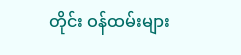တိုင်း ဝန်ထမ်းများ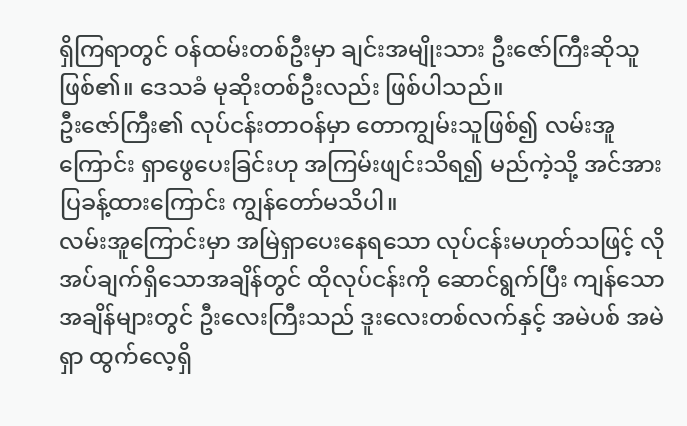ရှိကြရာတွင် ဝန်ထမ်းတစ်ဦးမှာ ချင်းအမျိုးသား ဦးဇော်ကြီးဆိုသူဖြစ်၏။ ဒေသခံ မုဆိုးတစ်ဦးလည်း ဖြစ်ပါသည်။
ဦးဇော်ကြီး၏ လုပ်ငန်းတာဝန်မှာ တောကျွမ်းသူဖြစ်၍ လမ်းအူကြောင်း ရှာဖွေပေးခြင်းဟု အကြမ်းဖျင်းသိရ၍ မည်ကဲ့သို့ အင်အားပြခန့်ထားကြောင်း ကျွန်တော်မသိပါ။
လမ်းအူကြောင်းမှာ အမြဲရှာပေးနေရသော လုပ်ငန်းမဟုတ်သဖြင့် လိုအပ်ချက်ရှိသောအချိန်တွင် ထိုလုပ်ငန်းကို ဆောင်ရွက်ပြီး ကျန်သောအချိန်များတွင် ဦးလေးကြီးသည် ဒူးလေးတစ်လက်နှင့် အမဲပစ် အမဲရှာ ထွက်လေ့ရှိ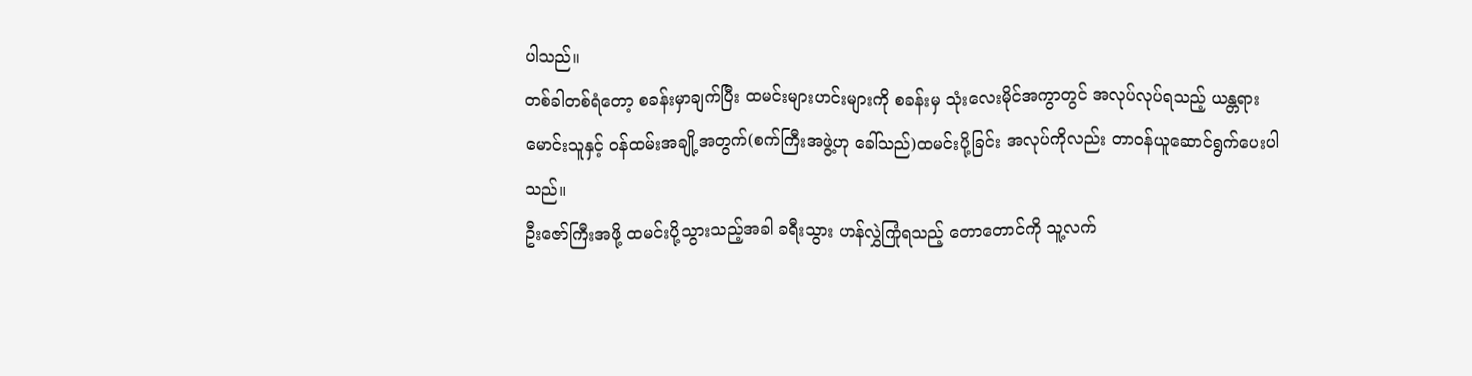ပါသည်။
တစ်ခါတစ်ရံတော့ စခန်းမှာချက်ပြီး ထမင်းများဟင်းများကို စခန်းမှ သုံးလေးမိုင်အကွာတွင် အလုပ်လုပ်ရသည့် ယန္တရားမောင်းသူနှင့် ဝန်ထမ်းအချို့အတွက်(စက်ကြီးအဖွဲ့ဟု ခေါ်သည်)ထမင်းပို့ခြင်း အလုပ်ကိုလည်း တာဝန်ယူဆောင်ရွက်ပေးပါသည်။
ဦးဇော်ကြီးအဖို့ ထမင်းပို့သွားသည့်အခါ ခရီးသွား ဟန်လွှဲကြုံရသည့် တောတောင်ကို သူ့လက်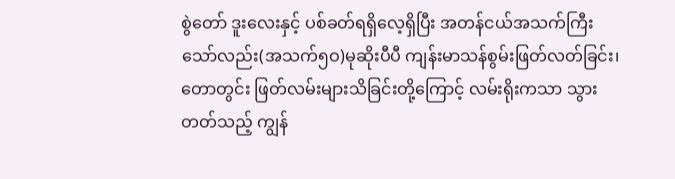စွဲတော် ဒူးလေးနှင့် ပစ်ခတ်ရရှိလေ့ရှိပြီး အတန်ငယ်အသက်ကြီးသော်လည်း(အသက်၅ဝ)မုဆိုးပီပီ ကျန်းမာသန်စွမ်းဖြတ်လတ်ခြင်း၊ တောတွင်း ဖြတ်လမ်းများသိခြင်းတို့ကြောင့် လမ်းရိုးကသာ သွားတတ်သည့် ကျွန်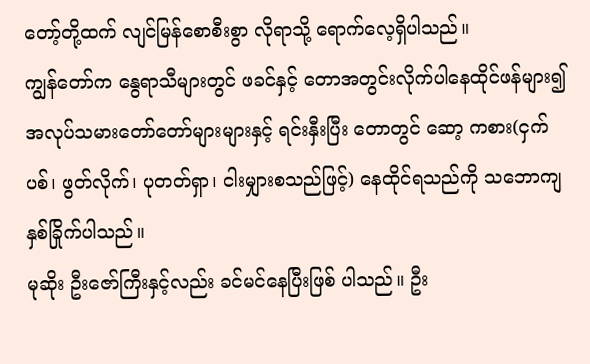တော့်တို့ထက် လျင်မြန်စောစီးစွာ လိုရာသို့ ရောက်လေ့ရှိပါသည်။
ကျွန်တော်က နွေရာသီများတွင် ဖခင်နှင့် တောအတွင်းလိုက်ပါနေထိုင်ဖန်များ၍ အလုပ်သမားတော်တော်များများနှင့် ရင်းနှီးပြီး တောတွင် ဆော့ ကစား(ငှက်ပစ်၊ ဖွတ်လိုက်၊ ပုတတ်ရှာ၊ ငါးမျှားစသည်ဖြင့်) နေထိုင်ရသည်ကို သဘောကျ နှစ်ခြိုက်ပါသည်။
မုဆိုး ဦးဇော်ကြီးနှင့်လည်း ခင်မင်နေပြီးဖြစ် ပါသည်။ ဦး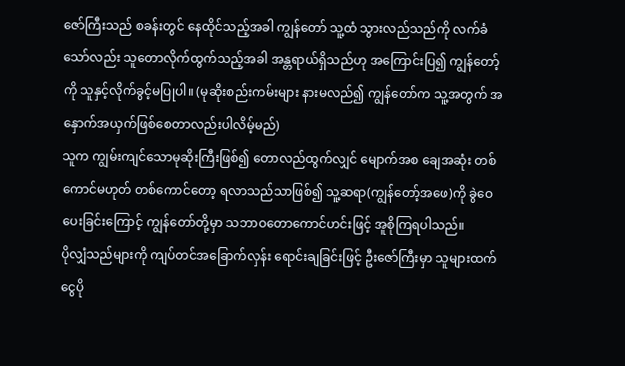ဇော်ကြီးသည် စခန်းတွင် နေထိုင်သည့်အခါ ကျွန်တော် သူ့ထံ သွားလည်သည်ကို လက်ခံသော်လည်း သူတောလိုက်ထွက်သည့်အခါ အန္တရာယ်ရှိသည်ဟု အကြောင်းပြ၍ ကျွန်တော့်ကို သူနှင့်လိုက်ခွင့်မပြုပါ။ (မုဆိုးစည်းကမ်းများ နားမလည်၍ ကျွန်တော်က သူ့အတွက် အနှောက်အယှက်ဖြစ်စေတာလည်းပါလိမ့်မည်)
သူက ကျွမ်းကျင်သောမုဆိုးကြီးဖြစ်၍ တောလည်ထွက်လျှင် မျောက်အစ ချေအဆုံး တစ်ကောင်မဟုတ် တစ်ကောင်တော့ ရလာသည်သာဖြစ်၍ သူ့ဆရာ(ကျွန်တော့်အဖေ)ကို ခွဲဝေပေးခြင်းကြောင့် ကျွန်တော်တို့မှာ သဘာဝတောကောင်ဟင်းဖြင့် အူစိုကြရပါသည်။
ပိုလျှံသည်များကို ကျပ်တင်အခြောက်လှန်း ရောင်းချခြင်းဖြင့် ဦးဇော်ကြီးမှာ သူများထက် ငွေပို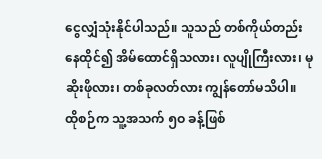ငွေလျှံသုံးနိုင်ပါသည်။ သူသည် တစ်ကိုယ်တည်းနေထိုင်၍ အိမ်ထောင်ရှိသလား၊ လူပျိုကြီးလား၊ မုဆိုးဖိုလား၊ တစ်ခုလတ်လား ကျွန်တော်မသိပါ။
ထိုစဉ်က သူ့အသက် ၅ဝ ခန့်ဖြစ်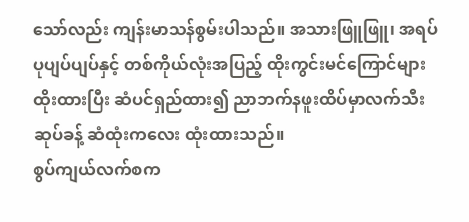သော်လည်း ကျန်းမာသန်စွမ်းပါသည်။ အသားဖြူဖြူ၊ အရပ်ပုပျပ်ပျပ်နှင့် တစ်ကိုယ်လုံးအပြည့် ထိုးကွင်းမင်ကြောင်များထိုးထားပြီး ဆံပင်ရှည်ထား၍ ညာဘက်နဖူးထိပ်မှာလက်သီးဆုပ်ခန့် ဆံထုံးကလေး ထုံးထားသည်။
စွပ်ကျယ်လက်စက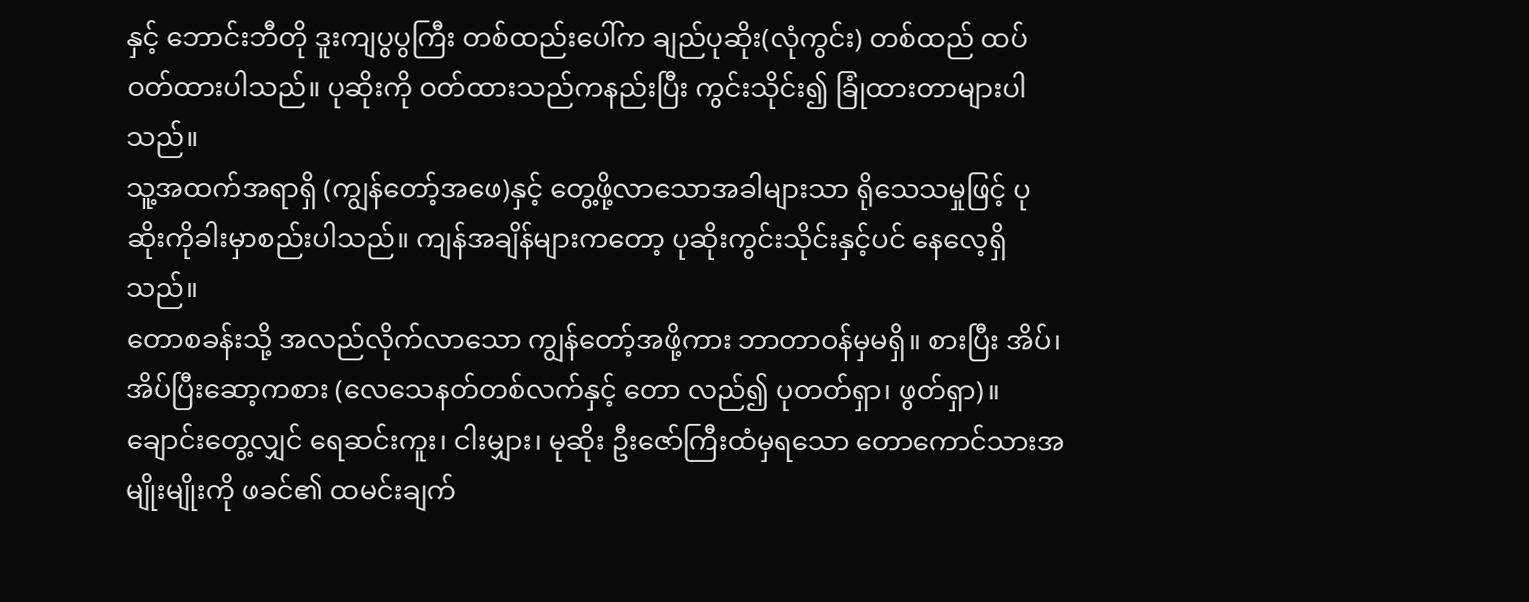နှင့် ဘောင်းဘီတို ဒူးကျပွပွကြီး တစ်ထည်းပေါ်က ချည်ပုဆိုး(လုံကွင်း) တစ်ထည် ထပ်ဝတ်ထားပါသည်။ ပုဆိုးကို ဝတ်ထားသည်ကနည်းပြီး ကွင်းသိုင်း၍ ခြုံထားတာများပါသည်။
သူ့အထက်အရာရှိ (ကျွန်တော့်အဖေ)နှင့် တွေ့ဖို့လာသောအခါများသာ ရိုသေသမှုဖြင့် ပုဆိုးကိုခါးမှာစည်းပါသည်။ ကျန်အချိန်များကတော့ ပုဆိုးကွင်းသိုင်းနှင့်ပင် နေလေ့ရှိသည်။
တောစခန်းသို့ အလည်လိုက်လာသော ကျွန်တော့်အဖို့ကား ဘာတာဝန်မှမရှိ။ စားပြီး အိပ်၊ အိပ်ပြီးဆော့ကစား (လေသေနတ်တစ်လက်နှင့် တော လည်၍ ပုတတ်ရှာ၊ ဖွတ်ရှာ)။
ချောင်းတွေ့လျှင် ရေဆင်းကူး၊ ငါးမျှား၊ မုဆိုး ဦးဇော်ကြီးထံမှရသော တောကောင်သားအမျိုးမျိုးကို ဖခင်၏ ထမင်းချက်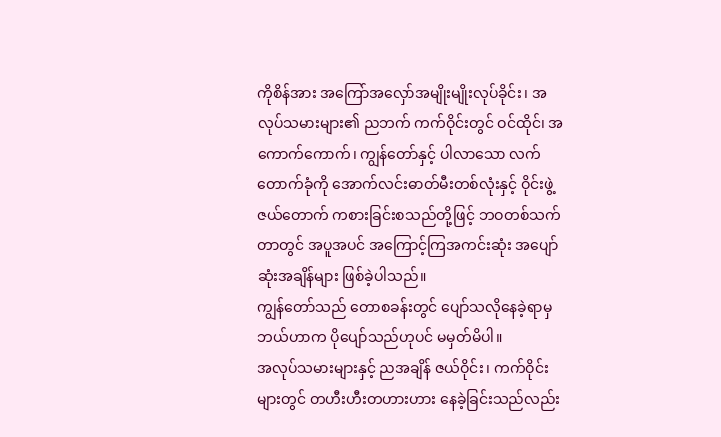ကိုစိန်အား အကြော်အလှော်အမျိုးမျိုးလုပ်ခိုင်း၊ အလုပ်သမားများ၏ ညဘက် ကက်ဝိုင်းတွင် ဝင်ထိုင်၊ အကောက်ကောက်၊ ကျွန်တော်နှင့် ပါလာသော လက်တောက်ခုံကို အောက်လင်းဓာတ်မီးတစ်လုံးနှင့် ဝိုင်းဖွဲ့ ဇယ်တောက် ကစားခြင်းစသည်တို့ဖြင့် ဘဝတစ်သက်တာတွင် အပူအပင် အကြောင့်ကြအကင်းဆုံး အပျော်ဆုံးအချိန်များ ဖြစ်ခဲ့ပါသည်။
ကျွန်တော်သည် တောစခန်းတွင် ပျော်သလိုနေခဲ့ရာမှ ဘယ်ဟာက ပိုပျော်သည်ဟုပင် မမှတ်မိပါ။
အလုပ်သမားများနှင့် ညအချိန် ဇယ်ဝိုင်း၊ ကက်ဝိုင်းများတွင် တဟီးဟီးတဟားဟား နေခဲ့ခြင်းသည်လည်း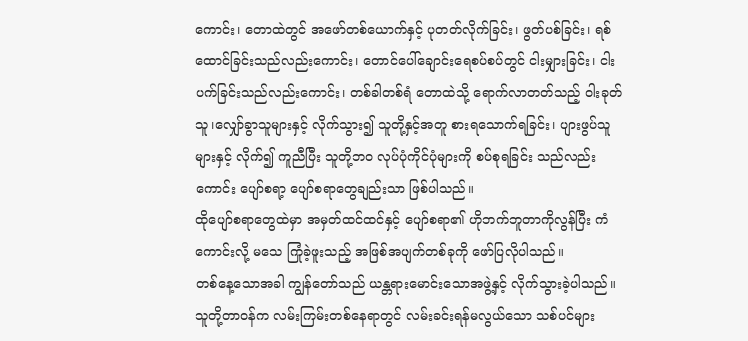ကောင်း၊ တောထဲတွင် အဖော်တစ်ယောက်နှင့် ပုတတ်လိုက်ခြင်း၊ ဖွတ်ပစ်ခြင်း၊ ရစ်ထောင်ခြင်းသည်လည်းကောင်း၊ တောင်ပေါ်ချောင်းရေစပ်စပ်တွင် ငါးမျှားခြင်း၊ ငါးပက်ခြင်းသည်လည်းကောင်း၊ တစ်ခါတစ်ရံ တောထဲသို့ ရောက်လာတတ်သည့် ဝါးခုတ်သူ၊လျှော်ခွာသူများနှင့် လိုက်သွား၍ သူတို့နှင့်အတူ စားရသောက်ရခြင်း၊ ပျားဖွပ်သူများနှင့် လိုက်၍ ကူညီပြီး သူတို့ဘဝ လုပ်ပုံကိုင်ပုံများကို စပ်စုရခြင်း သည်လည်းကောင်း ပျော်စရာ့ ပျော်စရာတွေချည်းသာ ဖြစ်ပါသည်။
ထိုပျော်စရာတွေထဲမှာ အမှတ်ထင်ထင်နှင့် ပျော်စရာ၏ ဟိုဘက်ဘူတာကိုလွန်ပြီး ကံကောင်းလို့ မသေ ကြုံခဲ့ဖူးသည့် အဖြစ်အပျက်တစ်ခုကို ဖော်ပြလိုပါသည်။
တစ်နေ့သောအခါ ကျွန်တော်သည် ယန္တရားမောင်းသောအဖွဲ့နှင့် လိုက်သွားခဲ့ပါသည်။ သူတို့တာဝန်က လမ်းကြမ်းတစ်နေရာတွင် လမ်းခင်းရန်မလွယ်သော သစ်ပင်များ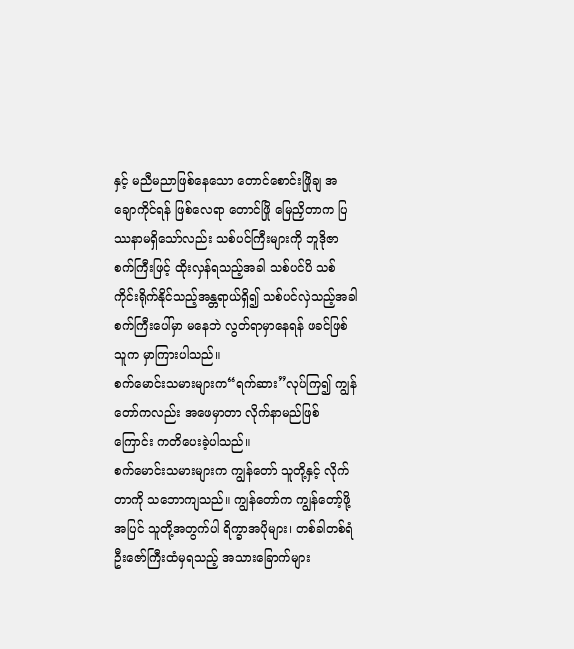နှင့် မညီမညာဖြစ်နေသော တောင်စောင်းဖြိုချ အချောကိုင်ရန် ဖြစ်လေရာ တောင်ဖြို မြေညှိတာက ပြဿနာမရှိသော်လည်း သစ်ပင်ကြီးများကို ဘူဒိုဇာစက်ကြီးဖြင့် ထိုးလှန်ရသည့်အခါ သစ်ပင်ပိ သစ်ကိုင်းရိုက်နိုင်သည့်အန္တရာယ်ရှိ၍ သစ်ပင်လှဲသည့်အခါ စက်ကြီးပေါ်မှာ မနေဘဲ လွတ်ရာမှာနေရန် ဖခင်ဖြစ်သူက မှာကြားပါသည်။
စက်မောင်းသမားများက“ရက်ဆား”လုပ်ကြ၍ ကျွန်တော်ကလည်း အဖေမှာတာ လိုက်နာမည်ဖြစ်ကြောင်း ကတိပေးခဲ့ပါသည်။
စက်မောင်းသမားများက ကျွန်တော် သူတို့နှင့် လိုက်တာကို သဘောကျသည်။ ကျွန်တော်က ကျွန်တော့်ဖို့အပြင် သူတို့အတွက်ပါ ရိက္ခာအပိုများ၊ တစ်ခါတစ်ရံ ဦးဇော်ကြီးထံမှရသည့် အသားခြောက်များ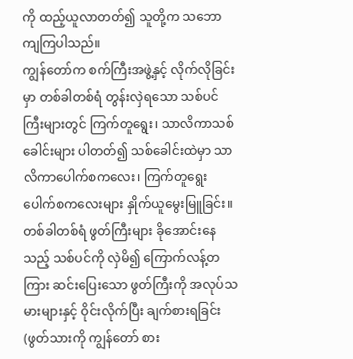ကို ထည့်ယူလာတတ်၍ သူတို့က သဘောကျကြပါသည်။
ကျွန်တော်က စက်ကြီးအဖွဲ့နှင့် လိုက်လိုခြင်းမှာ တစ်ခါတစ်ရံ တွန်းလှဲရသော သစ်ပင်ကြီးများတွင် ကြက်တူရွေး၊ သာလိကာသစ်ခေါင်းများ ပါတတ်၍ သစ်ခေါင်းထဲမှာ သာလိကာပေါက်စကလေး၊ ကြက်တူရွေးပေါက်စကလေးများ နှိုက်ယူမွေးမြူခြင်း။
တစ်ခါတစ်ရံ ဖွတ်ကြီးများ ခိုအောင်းနေသည့် သစ်ပင်ကို လှဲမိ၍ ကြောက်လန့်တကြား ဆင်းပြေးသော ဖွတ်ကြီးကို အလုပ်သမားများနှင့် ဝိုင်းလိုက်ပြီး ချက်စားရခြင်း(ဖွတ်သားကို ကျွန်တော် စား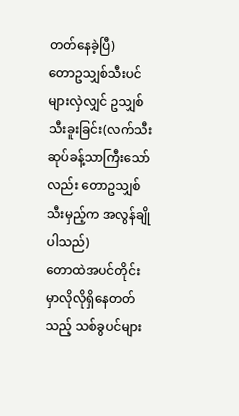တတ်နေခဲ့ပြီ)
တောဥသျှစ်သီးပင်များလှဲလျှင် ဥသျှစ်သီးခူးခြင်း(လက်သီးဆုပ်ခန့်သာကြီးသော်လည်း တောဥသျှစ်သီးမှည့်က အလွန်ချိုပါသည်)
တောထဲအပင်တိုင်းမှာလိုလိုရှိနေတတ်သည့် သစ်ခွပင်များ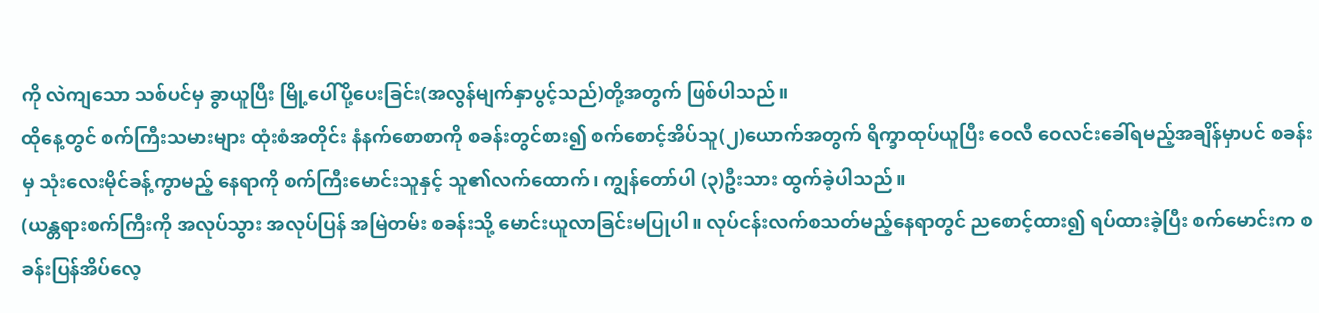ကို လဲကျသော သစ်ပင်မှ ခွာယူပြီး မြို့ပေါ်ပို့ပေးခြင်း(အလွန်မျက်နှာပွင့်သည်)တို့အတွက် ဖြစ်ပါသည်။
ထိုနေ့တွင် စက်ကြီးသမားများ ထုံးစံအတိုင်း နံနက်စောစာကို စခန်းတွင်စား၍ စက်စောင့်အိပ်သူ(၂)ယောက်အတွက် ရိက္ခာထုပ်ယူပြီး ဝေလီ ဝေလင်းခေါ်ရမည့်အချိန်မှာပင် စခန်းမှ သုံးလေးမိုင်ခန့်ကွာမည့် နေရာကို စက်ကြီးမောင်းသူနှင့် သူ၏လက်ထောက်၊ ကျွန်တော်ပါ (၃)ဦးသား ထွက်ခဲ့ပါသည်။
(ယန္တရားစက်ကြီးကို အလုပ်သွား အလုပ်ပြန် အမြဲတမ်း စခန်းသို့ မောင်းယူလာခြင်းမပြုပါ။ လုပ်ငန်းလက်စသတ်မည့်နေရာတွင် ညစောင့်ထား၍ ရပ်ထားခဲ့ပြီး စက်မောင်းက စခန်းပြန်အိပ်လေ့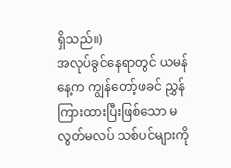ရှိသည်။)
အလုပ်ခွင်နေရာတွင် ယမန်နေ့က ကျွန်တော့်ဖခင် ညွှန်ကြားထားပြီးဖြစ်သော မလွတ်မလပ် သစ်ပင်များကို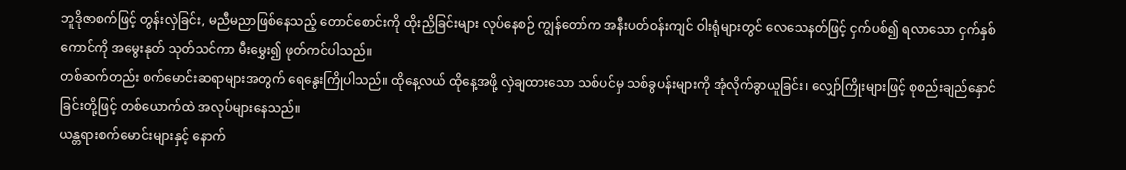ဘူဒိုဇာစက်ဖြင့် တွန်းလှဲခြင်း, မညီမညာဖြစ်နေသည့် တောင်စောင်းကို ထိုးညှိခြင်းများ လုပ်နေစဉ် ကျွန်တော်က အနီးပတ်ဝန်းကျင် ဝါးရုံများတွင် လေသေနတ်ဖြင့် ငှက်ပစ်၍ ရလာသော ငှက်နှစ်ကောင်ကို အမွေးနုတ် သုတ်သင်ကာ မီးမွှေး၍ ဖုတ်ကင်ပါသည်။
တစ်ဆက်တည်း စက်မောင်းဆရာများအတွက် ရေနွေးကြိုပါသည်။ ထိုနေ့လယ် ထိုနေ့အဖို့ လှဲချထားသော သစ်ပင်မှ သစ်ခွပန်းများကို အုံလိုက်ခွာယူခြင်း၊ လျှော်ကြိုးများဖြင့် စုစည်းချည်နှောင်ခြင်းတို့ဖြင့် တစ်ယောက်ထဲ အလုပ်များနေသည်။
ယန္တရားစက်မောင်းများနှင့် နောက်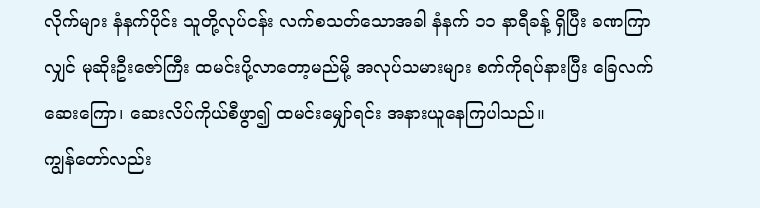လိုက်များ နံနက်ပိုင်း သူတို့လုပ်ငန်း လက်စသတ်သောအခါ နံနက် ၁၁ နာရီခန့် ရှိပြီး ခဏကြာလျှင် မုဆိုးဦးဇော်ကြီး ထမင်းပို့လာတော့မည်မို့ အလုပ်သမားများ စက်ကိုရပ်နားပြီး ခြေလက်ဆေးကြော၊ ဆေးလိပ်ကိုယ်စီဖွာ၍ ထမင်းမျှော်ရင်း အနားယူနေကြပါသည်။
ကျွန်တော်လည်း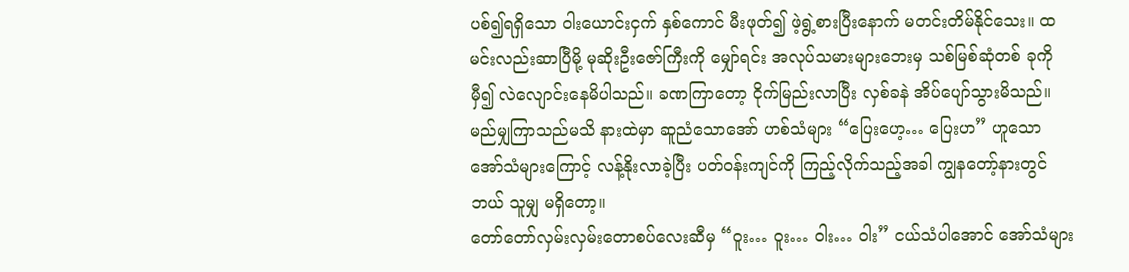ပစ်၍ရရှိသော ဝါးယောင်းငှက် နှစ်ကောင် မီးဖုတ်၍ ဖဲ့ရွဲ့စားပြီးနောက် မတင်းတိမ်နိုင်သေး။ ထမင်းလည်းဆာပြီမို့ မုဆိုးဦးဇော်ကြီးကို မျှော်ရင်း အလုပ်သမားများဘေးမှ သစ်မြစ်ဆုံတစ် ခုကိုမှီ၍ လဲလျောင်းနေမိပါသည်။ ခဏကြာတော့ ငိုက်မြည်းလာပြီး လှစ်ခနဲ အိပ်ပျော်သွားမိသည်။
မည်မျှကြာသည်မသိ နားထဲမှာ ဆူညံသောအော် ဟစ်သံများ “ပြေးဟေ့… ပြေးဟ” ဟူသော အော်သံများကြောင့် လန့်နိုးလာခဲ့ပြီး ပတ်ဝန်းကျင်ကို ကြည့်လိုက်သည့်အခါ ကျွနတော့်နားတွင် ဘယ် သူမျှ မရှိတော့။
တော်တော်လှမ်းလှမ်းတောစပ်လေးဆီမှ “ဝူး… ဝူး… ဝါး… ဝါး” ငယ်သံပါအောင် အော်သံများ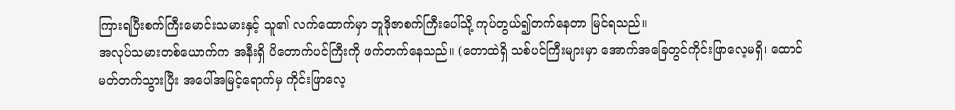ကြားရပြီးစက်ကြီးမောင်းသမားနှင့် သူ၏ လက်ထောက်မှာ ဘူဒိုဇာစက်ကြီးပေါ်သို့ ကုပ်တွယ်၍တက်နေတာ မြင်ရသည်။
အလုပ်သမားတစ်ယောက်က အနီးရှိ ပိတောက်ပင်ကြီးကို ဖက်တက်နေသည်။ (တောထဲရှိ သစ်ပင်ကြီးများမှာ အောက်အခြေတွင်ကိုင်းဖြာလေ့မရှိ၊ ထောင်မတ်တက်သွားပြီး အပေါ်အမြင့်ရောက်မှ ကိုင်းဖြာလေ့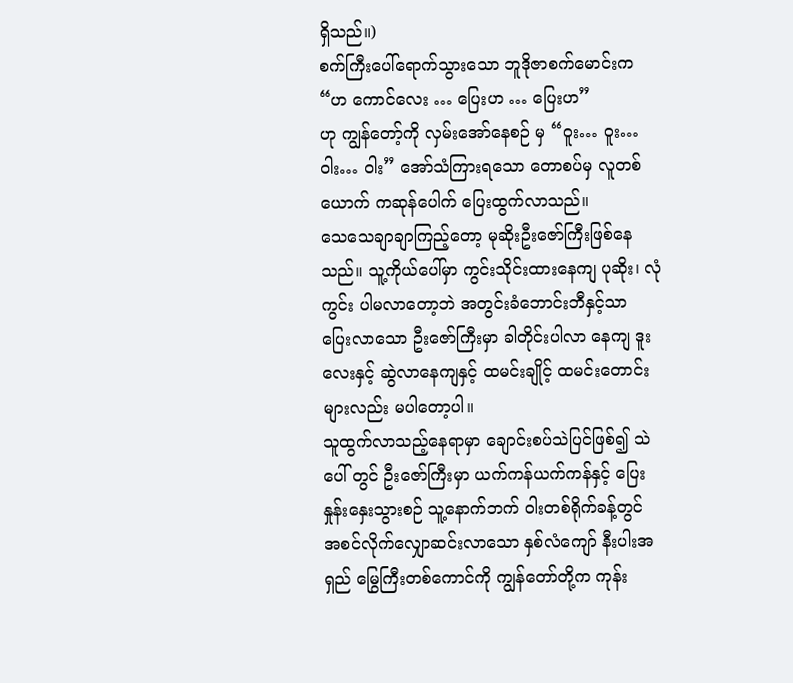ရှိသည်။)
စက်ကြီးပေါ်ရောက်သွားသော ဘူဒိုဇာစက်မောင်းက
“ဟ ကောင်လေး … ပြေးဟ … ပြေးဟ”
ဟု ကျွန်တော့်ကို လှမ်းအော်နေစဉ် မှ “ဝူး… ဝူး… ဝါး… ဝါး” အော်သံကြားရသော တောစပ်မှ လူတစ်ယောက် ကဆုန်ပေါက် ပြေးထွက်လာသည်။
သေသေချာချာကြည့်တော့ မုဆိုးဦးဇော်ကြီးဖြစ်နေ သည်။ သူ့ကိုယ်ပေါ်မှာ ကွင်းသိုင်းထားနေကျ ပုဆိုး၊ လုံကွင်း ပါမလာတော့ဘဲ အတွင်းခံဘောင်းဘီနှင့်သာ ပြေးလာသော ဦးဇော်ကြီးမှာ ခါတိုင်းပါလာ နေကျ ဒူးလေးနှင့် ဆွဲလာနေကျနှင့် ထမင်းချိုင့် ထမင်းတောင်းများလည်း မပါတော့ပါ။
သူထွက်လာသည့်နေရာမှာ ချောင်းစပ်သဲပြင်ဖြစ်၍ သဲပေါ် တွင် ဦးဇော်ကြီးမှာ ယက်ကန်ယက်ကန်နှင့် ပြေးနှုန်းနှေးသွားစဉ် သူ့နောက်ဘက် ဝါးတစ်ရိုက်ခန့်တွင် အစင်လိုက်လျှောဆင်းလာသော နှစ်လံကျော် နီးပါးအရှည် မြွေကြီးတစ်ကောင်ကို ကျွန်တော်တို့က ကုန်း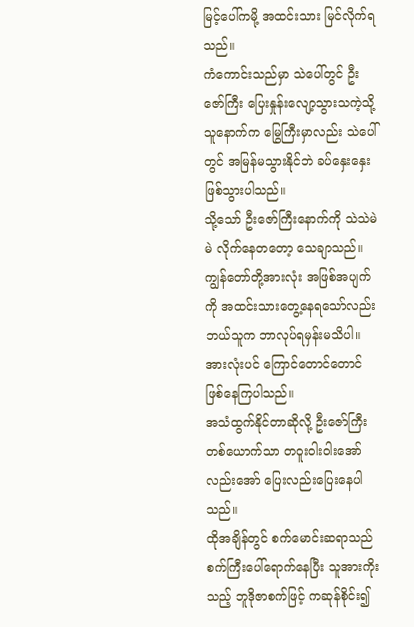မြင့်ပေါ်ကမို့ အထင်းသား မြင်လိုက်ရသည်။
ကံကောင်းသည်မှာ သဲပေါ်တွင် ဦးဇော်ကြီး ပြေးနှုန်းလျော့သွားသကဲ့သို့ သူနောက်က မြွေကြီးမှာလည်း သဲပေါ်တွင် အမြန်မသွားနိုင်ဘဲ ခပ်နှေးနှေးဖြစ်သွားပါသည်။
သို့သော် ဦးဇော်ကြီးနောက်ကို သဲသဲမဲမဲ လိုက်နေတတော့ သေချာသည်။
ကျွန်တော်တို့အားလုံး အဖြစ်အပျက်ကို အထင်းသားတွေ့နေရသော်လည်း ဘယ်သူက ဘာလုပ်ရမှန်းမသိပါ။ အားလုံးပင် ကြောင်တောင်တောင် ဖြစ်နေကြပါသည်။
အသံထွက်နိုင်တာဆိုလို့ ဦးဇော်ကြီးတစ်ယောက်သာ တဝူးဝါးဝါးအော်လည်းအော် ပြေးလည်းပြေးနေပါသည်။
ထိုအချိန်တွင် စက်မောင်းဆရာသည် စက်ကြီးပေါ်ရောက်နေပြီး သူအားကိုးသည့် ဘူဒိုဇာစက်ဖြင့် ကဆုန်စိုင်း၍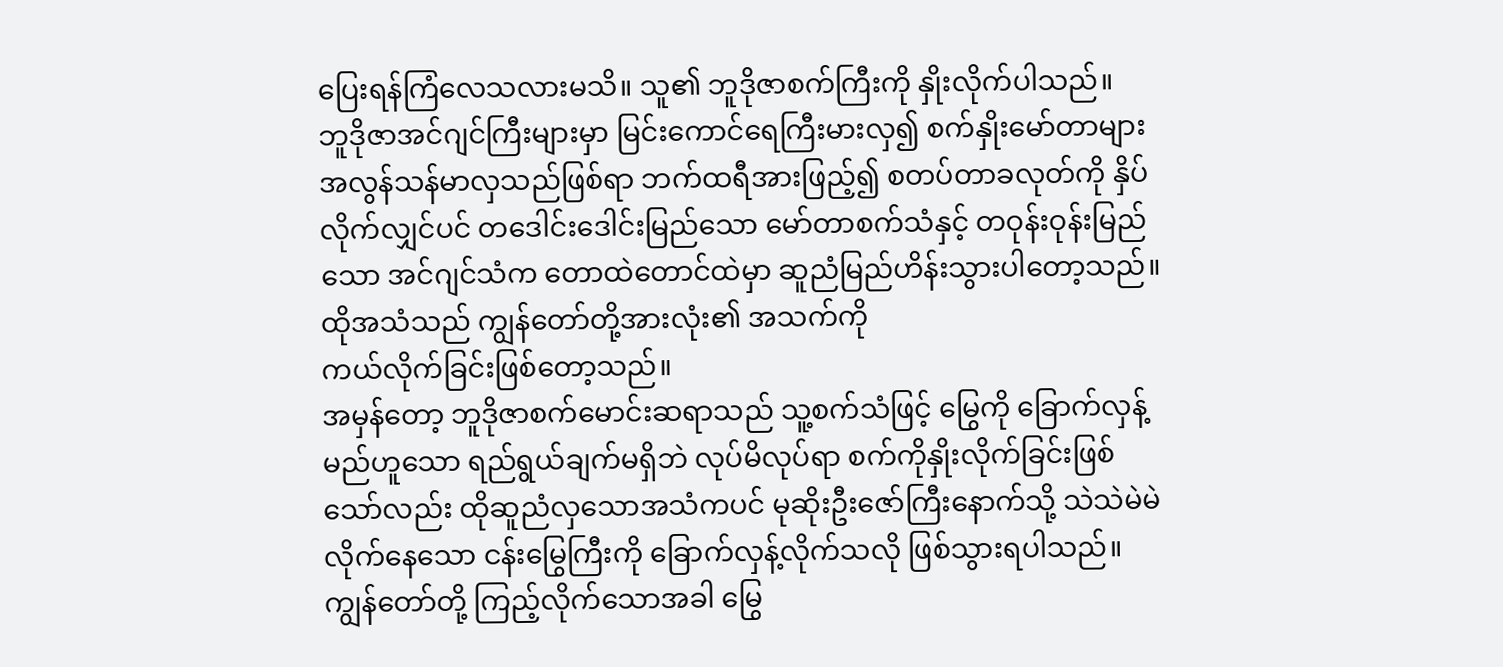ပြေးရန်ကြံလေသလားမသိ။ သူ၏ ဘူဒိုဇာစက်ကြီးကို နှိုးလိုက်ပါသည်။
ဘူဒိုဇာအင်ဂျင်ကြီးများမှာ မြင်းကောင်ရေကြီးမားလှ၍ စက်နှိုးမော်တာများ အလွန်သန်မာလှသည်ဖြစ်ရာ ဘက်ထရီအားဖြည့်၍ စတပ်တာခလုတ်ကို နှိပ်လိုက်လျှင်ပင် တဒေါင်းဒေါင်းမြည်သော မော်တာစက်သံနှင့် တဝုန်းဝုန်းမြည်သော အင်ဂျင်သံက တောထဲတောင်ထဲမှာ ဆူညံမြည်ဟိန်းသွားပါတော့သည်။
ထိုအသံသည် ကျွန်တော်တို့အားလုံး၏ အသက်ကို
ကယ်လိုက်ခြင်းဖြစ်တော့သည်။
အမှန်တော့ ဘူဒိုဇာစက်မောင်းဆရာသည် သူ့စက်သံဖြင့် မြွေကို ခြောက်လှန့်မည်ဟူသော ရည်ရွယ်ချက်မရှိဘဲ လုပ်မိလုပ်ရာ စက်ကိုနှိုးလိုက်ခြင်းဖြစ်သော်လည်း ထိုဆူညံလှသောအသံကပင် မုဆိုးဦးဇော်ကြီးနောက်သို့ သဲသဲမဲမဲလိုက်နေသော ငန်းမြွေကြီးကို ခြောက်လှန့်လိုက်သလို ဖြစ်သွားရပါသည်။
ကျွန်တော်တို့ ကြည့်လိုက်သောအခါ မြွေ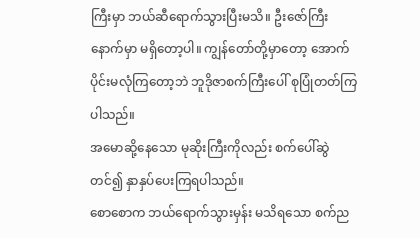ကြီးမှာ ဘယ်ဆီရောက်သွားပြီးမသိ။ ဦးဇော်ကြီးနောက်မှာ မရှိတော့ပါ။ ကျွန်တော်တို့မှာတော့ အောက်ပိုင်းမလုံကြတော့ဘဲ ဘူဒိုဇာစက်ကြီးပေါ် စုပြုံတတ်ကြပါသည်။
အမောဆို့နေသော မုဆိုးကြီးကိုလည်း စက်ပေါ်ဆွဲ တင်၍ နှာနှပ်ပေးကြရပါသည်။
စောစောက ဘယ်ရောက်သွားမှန်း မသိရသော စက်ည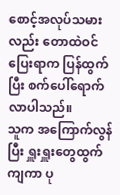စောင့်အလုပ်သမားလည်း တောထဲဝင်ပြေးရာက ပြန်ထွက်ပြီး စက်ပေါ်ရောက်လာပါသည်။
သူက အကြောက်လွန်ပြီး ရှူးရှူးတွေထွက်ကျကာ ပု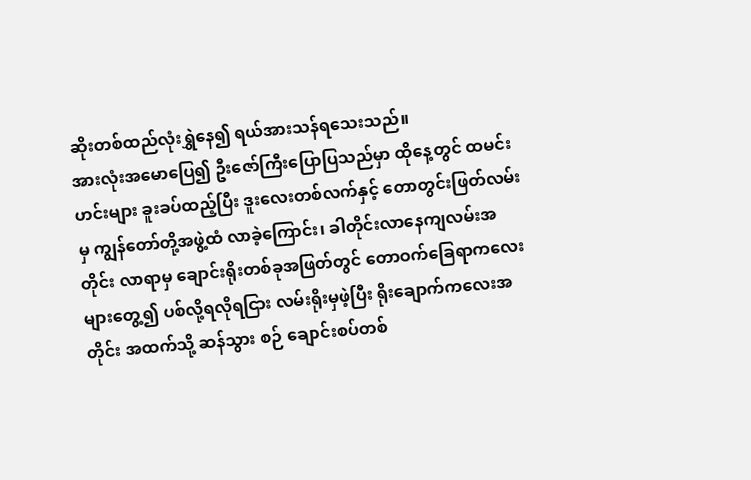ဆိုးတစ်ထည်လုံးရွှဲနေ၍ ရယ်အားသန်ရသေးသည်။
အားလုံးအမောပြေ၍ ဦးဇော်ကြီးပြောပြသည်မှာ ထိုနေ့တွင် ထမင်းဟင်းများ ခူးခပ်ထည့်ပြီး ဒူးလေးတစ်လက်နှင့် တောတွင်းဖြတ်လမ်းမှ ကျွန်တော်တို့အဖွဲ့ထံ လာခဲ့ကြောင်း၊ ခါတိုင်းလာနေကျလမ်းအတိုင်း လာရာမှ ချောင်းရိုးတစ်ခုအဖြတ်တွင် တောဝက်ခြေရာကလေးများတွေ့၍ ပစ်လို့ရလိုရငြား လမ်းရိုးမှဖဲ့ပြီး ရိုးချောက်ကလေးအတိုင်း အထက်သို့ ဆန်သွား စဉ် ချောင်းစပ်တစ်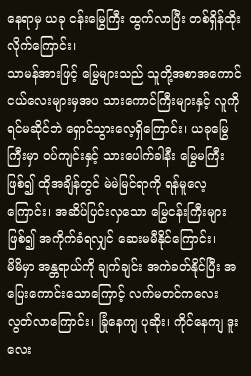နေရာမှ ယခု ငန်းမြွေကြီး ထွက်လာပြီး တစ်ရှိန်ထိုးလိုက်ကြောင်း၊
သာမန်အားဖြင့် မြွေများသည် သူတို့အစာအကောင်ငယ်လေးများမှအပ သားကောင်ကြီးများနှင့် လူကို ရင်မဆိုင်ဘဲ ရှောင်သွားလေ့ရှိကြောင်း၊ ယခုမြွေကြီးမှာ ဝပ်ကျင်းနှင့် သားပေါက်ခါနီး မြွေမကြီးဖြစ်၍ ထိုအချိန်တွင် မဲမဲမြင်ရာကို ရန်မူလေ့ကြောင်း၊ အဆိပ်ပြင်းလှသော မြွေငန်းကြီးများဖြစ်၍ အကိုက်ခံရလျှင် ဆေးမမီနိုင်ကြောင်း၊
မိမိမှာ အန္တရာယ်ကို ချက်ချင်း အကဲခတ်နိုင်ပြီး အပြေးကောင်းသောကြောင့် လက်မတင်ကလေး လွတ်လာကြောင်း၊ ခြုံနေကျ ပုဆိုး၊ ကိုင်နေကျ ဒူးလေး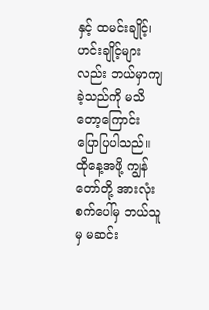နှင့် ထမင်းချိုင့်၊ ဟင်းချိုင့်များလည်း ဘယ်မှာကျခဲ့သည်ကို မသိတော့ကြောင်း ပြောပြပါသည်။
ထိုနေ့အဖို့ ကျွန်တော်တို့ အားလုံးစက်ပေါ်မှ ဘယ်သူမှ မဆင်း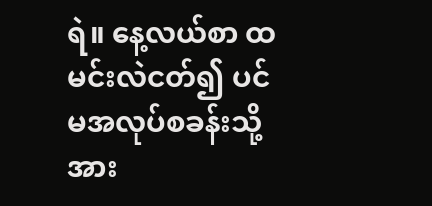ရဲ။ နေ့လယ်စာ ထမင်းလဲငတ်၍ ပင်မအလုပ်စခန်းသို့ အား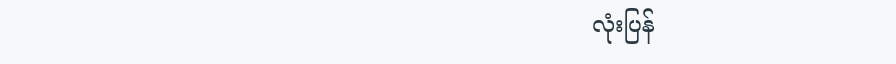လုံးပြန်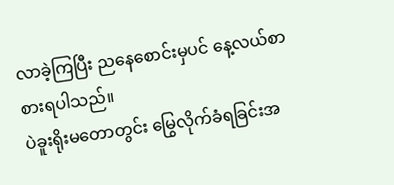လာခဲ့ကြပြီး ညနေစောင်းမှပင် နေ့လယ်စာ စားရပါသည်။
ပဲခူးရိုးမတောတွင်း မြွေလိုက်ခံရခြင်းအ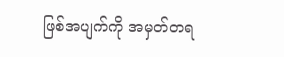ဖြစ်အပျက်ကို အမှတ်တရ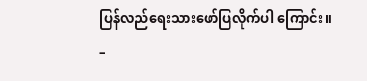ပြန်လည်ရေးသားဖော်ပြလိုက်ပါ ကြောင်း။
–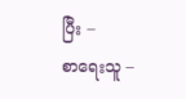ပြီး –
စာရေးသူ –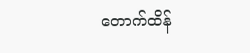တောက်ထိန်